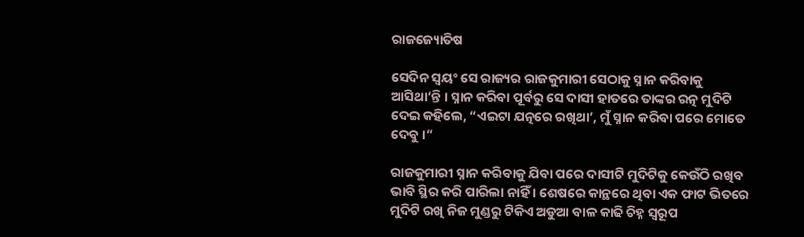ରାଜଜ୍ୟୋତିଷ

ସେଦିନ ସ୍ୱୟଂ ସେ ରାଜ୍ୟର ରାଜକୁମାରୀ ସେଠାକୁ ସ୍ନାନ କରିବାକୁ ଆସିଥା’ନ୍ତି । ସ୍ନାନ କରିବା ପୂର୍ବରୁ ସେ ଦାସୀ ହାତରେ ତାଙ୍କର ରତ୍ନ ମୁଦିଟି ଦେଇ କହିଲେ, “ଏଇଟା ଯତ୍ନରେ ରଖିଥା’, ମୁଁ ସ୍ନାନ କରିବା ପରେ ମୋତେ ଦେବୁ ।”

ରାଜକୁମାରୀ ସ୍ନାନ କରିବାକୁ ଯିବା ପରେ ଦାସୀଟି ମୁଦିଟିକୁ କେଉଁଠି ରଖିବ ଭାବି ସ୍ଥିର କରି ପାରିଲା ନାହିଁ । ଶେଷରେ କାନ୍ଥରେ ଥିବା ଏକ ଫାଟ ଭିତରେ ମୁଦିଟି ରଖି ନିଜ ମୁଣ୍ଡରୁ ଟିକିଏ ଅଡୁଆ ବାଳ କାଢି ଚିହ୍ନ ସ୍ୱରୂପ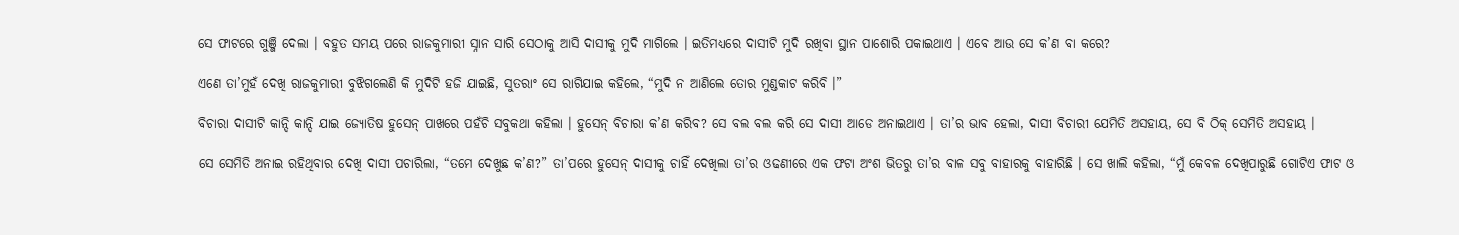ସେ ଫାଟରେ ଗୁଞ୍ଜି ଦେଲା । ବହୁତ ସମୟ ପରେ ରାଜକୁମାରୀ ସ୍ନାନ ସାରି ସେଠାକୁ ଆସି ଦାସୀକୁ ମୁଦି ମାଗିଲେ । ଇତିମଧ୍ୟରେ ଦାସୀଟି ମୁଦି ରଖିବା ସ୍ଥାନ ପାଶୋରି ପକାଇଥାଏ । ଏବେ ଆଉ ସେ କ’ଣ ବା କରେ?

ଏଣେ ତା’ମୁହଁ ଦେଖି ରାଜକୁମାରୀ ବୁଝିଗଲେଣି କି ମୁଦିଟି ହଜି ଯାଇଛି, ସୁତରାଂ ସେ ରାଗିଯାଇ କହିଲେ, “ମୁଦି ନ ଆଣିଲେ ତୋର ମୁଣ୍ଡକାଟ କରିବି ।”

ବିଚାରା ଦାସୀଟି କାନ୍ଦି କାନ୍ଦି ଯାଇ ଜ୍ୟୋତିଷ ହୁସେନ୍ ପାଖରେ ପହଁଚି ସବୁକଥା କହିଲା । ହୁସେନ୍ ବିଚାରା କ’ଣ କରିବ? ସେ ବଲ ବଲ କରି ସେ ଦାସୀ ଆଡେ ଅନାଇଥାଏ । ତା’ର ଭାବ ହେଲା, ଦାସୀ ବିଚାରୀ ଯେମିତି ଅସହାୟ, ସେ ବି ଠିକ୍ ସେମିତି ଅସହାୟ ।

ସେ ସେମିତି ଅନାଇ ରହିଥିବାର ଦେଖି ଦାସୀ ପଚାରିଲା, “ତମେ ଦେଖୁଛ କ’ଣ?” ତା’ପରେ ହୁସେନ୍ ଦାସୀକୁ ଚାହିଁ ଦେଖିଲା ତା’ର ଓଢଣୀରେ ଏକ ଫଟା ଅଂଶ ଭିତରୁ ତା’ର ବାଳ ସବୁ ବାହାରକୁ ବାହାରିଛି । ସେ ଖାଲି କହିଲା, “ମୁଁ କେବଳ ଦେଖିପାରୁଛି ଗୋଟିଏ ଫାଟ ଓ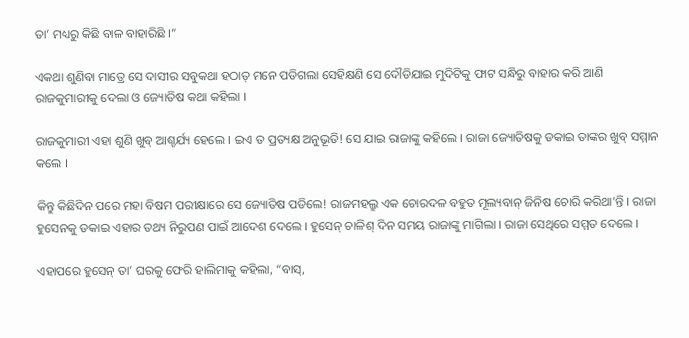ତା’ ମଧ୍ୟରୁ କିଛି ବାଳ ବାହାରିଛି ।”

ଏକଥା ଶୁଣିବା ମାତ୍ରେ ସେ ଦାସୀର ସବୁକଥା ହଠାତ୍ ମନେ ପଡିଗଲା ସେହିକ୍ଷଣି ସେ ଦୌଡିଯାଇ ମୁଦିଟିକୁ ଫାଟ ସନ୍ଧିରୁ ବାହାର କରି ଆଣି ରାଜକୁମାରୀକୁ ଦେଲା ଓ ଜ୍ୟୋତିଷ କଥା କହିଲା ।

ରାଜକୁମାରୀ ଏହା ଶୁଣି ଖୁବ୍ ଆଶ୍ଚର୍ଯ୍ୟ ହେଲେ । ଇଏ ତ ପ୍ରତ୍ୟକ୍ଷ ଅନୁଭୂତି! ସେ ଯାଇ ରାଜାଙ୍କୁ କହିଲେ । ରାଜା ଜ୍ୟୋତିଷକୁ ଡକାଇ ତାଙ୍କର ଖୁବ୍ ସମ୍ମାନ କଲେ ।

କିନ୍ତୁ କିଛିଦିନ ପରେ ମହା ବିଷମ ପରୀକ୍ଷାରେ ସେ ଜ୍ୟୋତିଷ ପଡିଲେ! ରାଜମହଲ୍ରୁ ଏକ ଚୋରଦଳ ବହୁତ ମୂଲ୍ୟବାନ୍ ଜିନିଷ ଚୋରି କରିଥା’ନ୍ତି । ରାଜା ହୁସେନକୁ ଡକାଇ ଏହାର ତଥ୍ୟ ନିରୁପଣ ପାଇଁ ଆଦେଶ ଦେଲେ । ହୁସେନ୍ ଚାଳିଶ୍ ଦିନ ସମୟ ରାଜାଙ୍କୁ ମାଗିଲା । ରାଜା ସେଥିରେ ସମ୍ମତ ଦେଲେ ।

ଏହାପରେ ହୁସେନ୍ ତା’ ଘରକୁ ଫେରି ହାଲିମାକୁ କହିଲା, “ବାସ୍,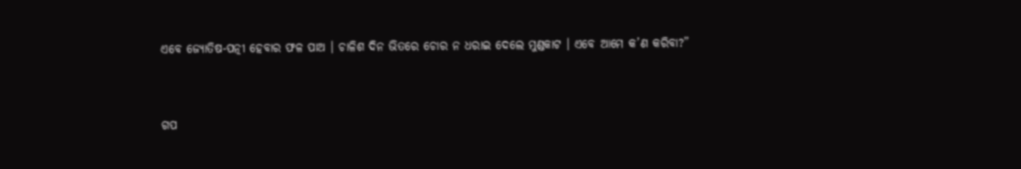ଏବେ ଜ୍ୟୋତିଷ-ପତ୍ନୀ ହେବାର ଫଳ ପାଅ । ଚାଳିଶ ଦିନ ଭିତରେ ଚୋର ନ ଧରାଇ ଦେଲେ ମୁଣ୍ଡକାଟ । ଏବେ ଆମେ କ’ଣ କରିବା?”


ଗପ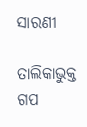ସାରଣୀ

ତାଲିକାଭୁକ୍ତ ଗପ